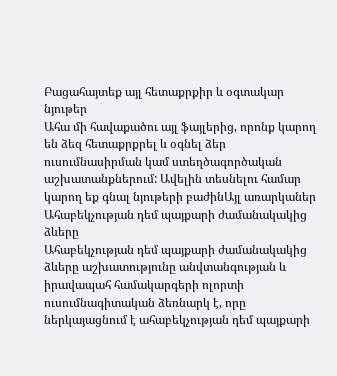Բացահայտեք այլ հետաքրքիր և օգտակար նյութեր
Ահա մի հավաքածու այլ ֆայլերից, որոնք կարող են ձեզ հետաքրքրել և օգնել ձեր ուսումնասիրման կամ ստեղծագործական աշխատանքներում: Ավելին տեսնելու համար կարող եք գնալ նյութերի բաժինԱյլ առարկաներ
Ահաբեկչության դեմ պայքարի ժամանակակից ձևերը
Ահաբեկչության դեմ պայքարի ժամանակակից ձևերը աշխատությունը անվտանգության և իրավապահ համակարգերի ոլորտի ուսումնագիտական ձեռնարկ է, որը ներկայացնում է ահաբեկչության դեմ պայքարի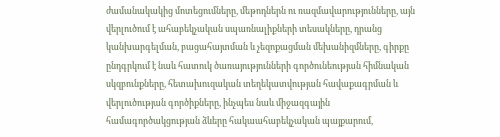ժամանակակից մոտեցումները, մեթոդներն ու ռազմավարությունները, այն վերլուծում է ահաբեկչական սպառնալիքների տեսակները, դրանց կանխարգելման, բացահայտման և չեզոքացման մեխանիզմները, գիրքը ընդգրկում է նաև հատուկ ծառայությունների գործունեության հիմնական սկզբունքները, հետախուզական տեղեկատվության հավաքագրման և վերլուծության գործիքները, ինչպես նաև միջազգային համագործակցության ձևերը հակաահաբեկչական պայքարում,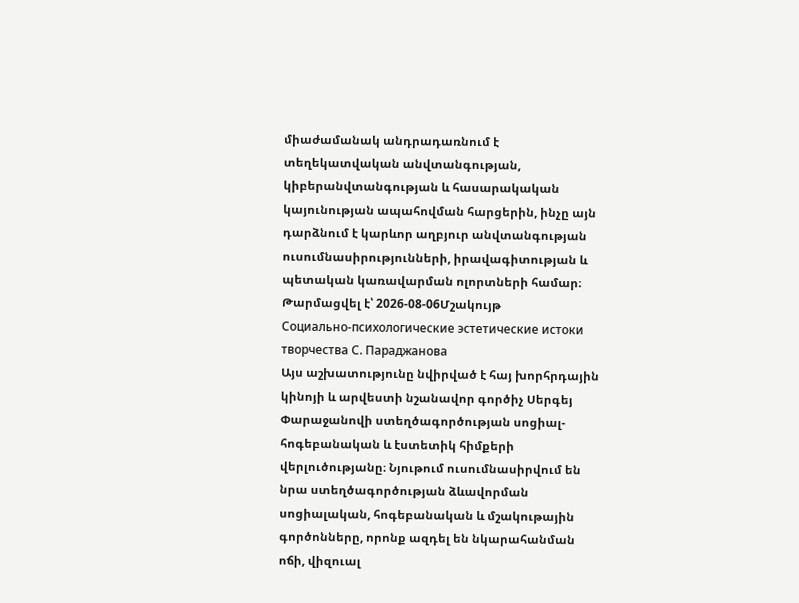միաժամանակ անդրադառնում է տեղեկատվական անվտանգության, կիբերանվտանգության և հասարակական կայունության ապահովման հարցերին, ինչը այն դարձնում է կարևոր աղբյուր անվտանգության ուսումնասիրությունների, իրավագիտության և պետական կառավարման ոլորտների համար։
Թարմացվել է՝ 2026-08-06Մշակույթ
Социально-психологические эстетические истоки творчества С. Параджанова
Այս աշխատությունը նվիրված է հայ խորհրդային կինոյի և արվեստի նշանավոր գործիչ Սերգեյ Փարաջանովի ստեղծագործության սոցիալ-հոգեբանական և էստետիկ հիմքերի վերլուծությանը։ Նյութում ուսումնասիրվում են նրա ստեղծագործության ձևավորման սոցիալական, հոգեբանական և մշակութային գործոնները, որոնք ազդել են նկարահանման ոճի, վիզուալ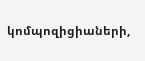կոմպոզիցիաների,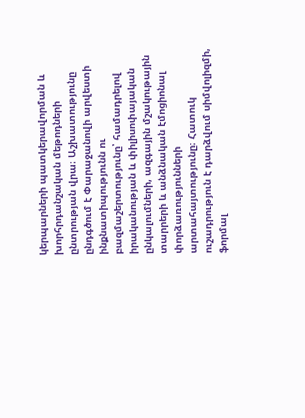կերպարների պատկերավորման և խորհրդանշական մեթոդների ընտրության վրա։ Աշխատությունը ընդգծում է Փարաջանովի արվեստի ինքնատիպությունն ու բազմաշերտությունը՝ համադրելով իրականության և փիլիսոփայական ընկալումների, ազգային մշակութային տարրերի և անձնական էմոցիոնալ փորձառությունների արտահայտությունը։ Հատուկ ուշադրություն է դարձվում սիմվոլիզմի, ֆորմալ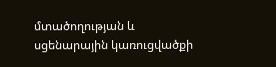մտածողության և սցենարային կառուցվածքի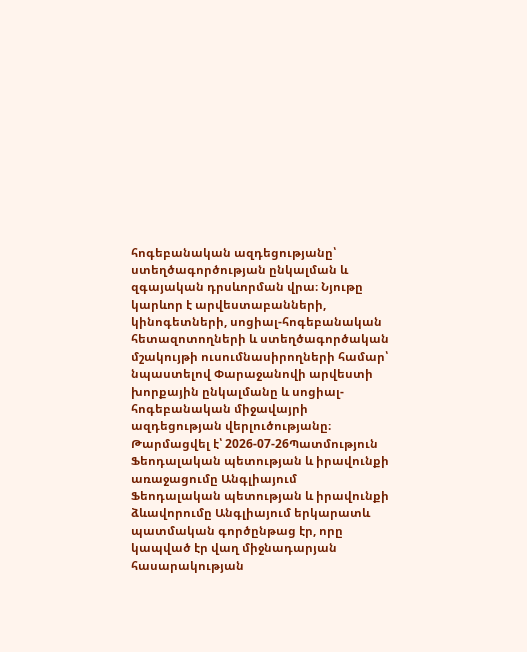հոգեբանական ազդեցությանը՝ ստեղծագործության ընկալման և զգայական դրսևորման վրա։ Նյութը կարևոր է արվեստաբանների, կինոգետների, սոցիալ-հոգեբանական հետազոտողների և ստեղծագործական մշակույթի ուսումնասիրողների համար՝ նպաստելով Փարաջանովի արվեստի խորքային ընկալմանը և սոցիալ-հոգեբանական միջավայրի ազդեցության վերլուծությանը։
Թարմացվել է՝ 2026-07-26Պատմություն
Ֆեոդալական պետության և իրավունքի առաջացումը Անգլիայում
Ֆեոդալական պետության և իրավունքի ձևավորումը Անգլիայում երկարատև պատմական գործընթաց էր, որը կապված էր վաղ միջնադարյան հասարակության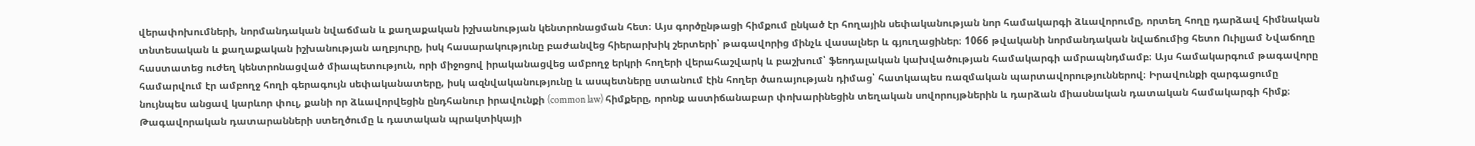վերափոխումների, նորմանդական նվաճման և քաղաքական իշխանության կենտրոնացման հետ։ Այս գործընթացի հիմքում ընկած էր հողային սեփականության նոր համակարգի ձևավորումը, որտեղ հողը դարձավ հիմնական տնտեսական և քաղաքական իշխանության աղբյուրը, իսկ հասարակությունը բաժանվեց հիերարխիկ շերտերի՝ թագավորից մինչև վասալներ և գյուղացիներ։ 1066 թվականի նորմանդական նվաճումից հետո Ուիլյամ Նվաճողը հաստատեց ուժեղ կենտրոնացված միապետություն, որի միջոցով իրականացվեց ամբողջ երկրի հողերի վերահաշվարկ և բաշխում՝ ֆեոդալական կախվածության համակարգի ամրապնդմամբ։ Այս համակարգում թագավորը համարվում էր ամբողջ հողի գերագույն սեփականատերը, իսկ ազնվականությունը և ասպետները ստանում էին հողեր ծառայության դիմաց՝ հատկապես ռազմական պարտավորություններով։ Իրավունքի զարգացումը նույնպես անցավ կարևոր փուլ, քանի որ ձևավորվեցին ընդհանուր իրավունքի (common law) հիմքերը, որոնք աստիճանաբար փոխարինեցին տեղական սովորույթներին և դարձան միասնական դատական համակարգի հիմք։ Թագավորական դատարանների ստեղծումը և դատական պրակտիկայի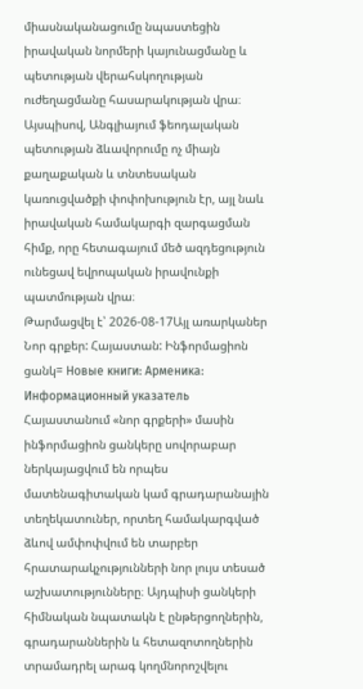միասնականացումը նպաստեցին իրավական նորմերի կայունացմանը և պետության վերահսկողության ուժեղացմանը հասարակության վրա։ Այսպիսով, Անգլիայում ֆեոդալական պետության ձևավորումը ոչ միայն քաղաքական և տնտեսական կառուցվածքի փոփոխություն էր, այլ նաև իրավական համակարգի զարգացման հիմք, որը հետագայում մեծ ազդեցություն ունեցավ եվրոպական իրավունքի պատմության վրա։
Թարմացվել է՝ 2026-08-17Այլ առարկաներ
Նոր գրքեր: Հայաստան: Ինֆորմացիոն ցանկ= Новые книги: Арменика: Информационный указатель
Հայաստանում «նոր գրքերի» մասին ինֆորմացիոն ցանկերը սովորաբար ներկայացվում են որպես մատենագիտական կամ գրադարանային տեղեկատուներ, որտեղ համակարգված ձևով ամփոփվում են տարբեր հրատարակչությունների նոր լույս տեսած աշխատությունները։ Այդպիսի ցանկերի հիմնական նպատակն է ընթերցողներին, գրադարաններին և հետազոտողներին տրամադրել արագ կողմնորոշվելու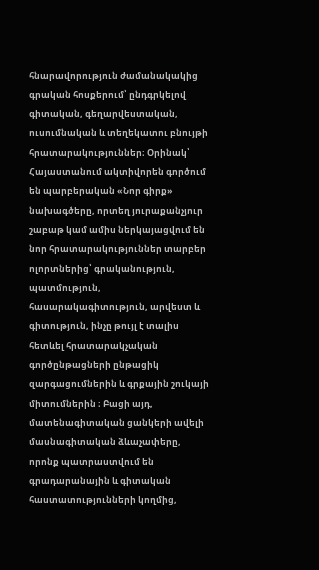հնարավորություն ժամանակակից գրական հոսքերում՝ ընդգրկելով գիտական, գեղարվեստական, ուսումնական և տեղեկատու բնույթի հրատարակություններ։ Օրինակ՝ Հայաստանում ակտիվորեն գործում են պարբերական «Նոր գիրք» նախագծերը, որտեղ յուրաքանչյուր շաբաթ կամ ամիս ներկայացվում են նոր հրատարակություններ տարբեր ոլորտներից՝ գրականություն, պատմություն, հասարակագիտություն, արվեստ և գիտություն, ինչը թույլ է տալիս հետևել հրատարակչական գործընթացների ընթացիկ զարգացումներին և գրքային շուկայի միտումներին ։ Բացի այդ, մատենագիտական ցանկերի ավելի մասնագիտական ձևաչափերը, որոնք պատրաստվում են գրադարանային և գիտական հաստատությունների կողմից,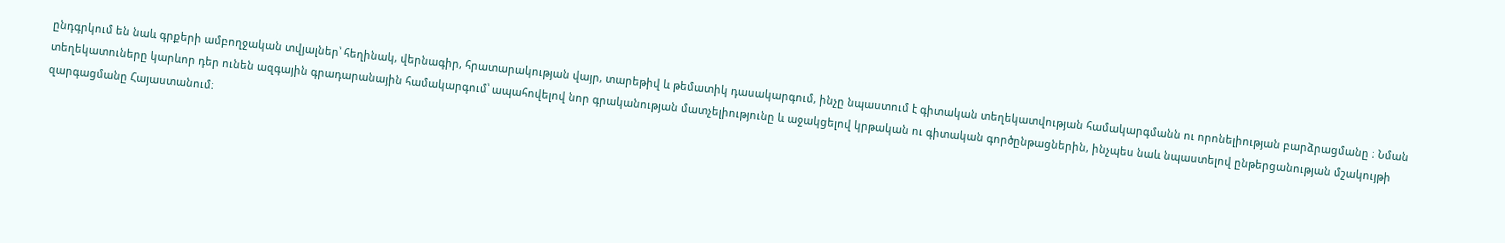ընդգրկում են նաև գրքերի ամբողջական տվյալներ՝ հեղինակ, վերնագիր, հրատարակության վայր, տարեթիվ և թեմատիկ դասակարգում, ինչը նպաստում է գիտական տեղեկատվության համակարգմանն ու որոնելիության բարձրացմանը ։ Նման տեղեկատուները կարևոր դեր ունեն ազգային գրադարանային համակարգում՝ ապահովելով նոր գրականության մատչելիությունը և աջակցելով կրթական ու գիտական գործընթացներին, ինչպես նաև նպաստելով ընթերցանության մշակույթի զարգացմանը Հայաստանում։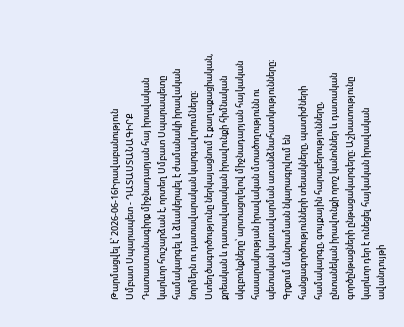Թարմացվել է՝ 2026-06-16Իրավաբանություն
Սմբատ Սպարապետ - ԴԱՏԱՍՏԱՆԱԳԻՐՔ
Դատաստանագիրք միջնադարյան հայ իրավական կարևոր հուշարձան է, որտեղ Սմբատ Սպարապետը համակարգել և ձևակերպել է ժամանակի իրավական նորմերն ու դատավարական կարգավորումները։ Ստեղծագործությունը ներկայացնում է քաղաքացիական, քրեական և դատավարական իրավունքի հիմնական սկզբունքները՝ արտացոլելով միջնադարյան հայկական հասարակության իրավական մտածողությունն ու պետական կառավարման առանձնահատկությունները։ Գրքում մանրամասն նկարագրվում են հանցագործությունների տեսակները, պատիժների համակարգը, գույքային հարաբերությունները, ընտանեկան իրավունքի որոշ կանոններ և դատական գործընթացների ընթացակարգերը։ Աշխատությունը կարևոր դեր է ունեցել հայկական իրավական ավանդույթի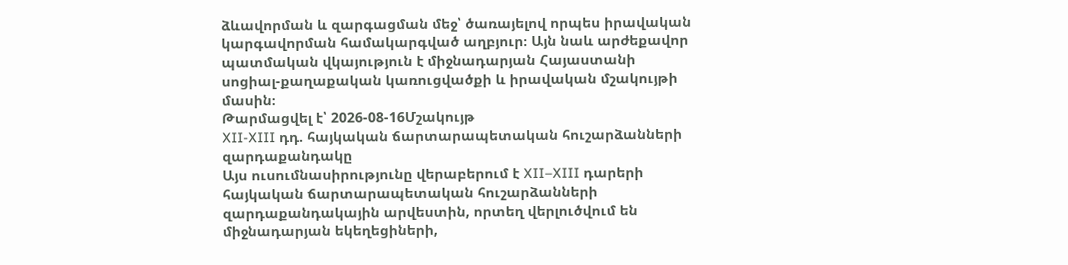ձևավորման և զարգացման մեջ՝ ծառայելով որպես իրավական կարգավորման համակարգված աղբյուր։ Այն նաև արժեքավոր պատմական վկայություն է միջնադարյան Հայաստանի սոցիալ-քաղաքական կառուցվածքի և իրավական մշակույթի մասին։
Թարմացվել է՝ 2026-08-16Մշակույթ
XII-XIII դդ. հայկական ճարտարապետական հուշարձանների զարդաքանդակը
Այս ուսումնասիրությունը վերաբերում է XII–XIII դարերի հայկական ճարտարապետական հուշարձանների զարդաքանդակային արվեստին, որտեղ վերլուծվում են միջնադարյան եկեղեցիների,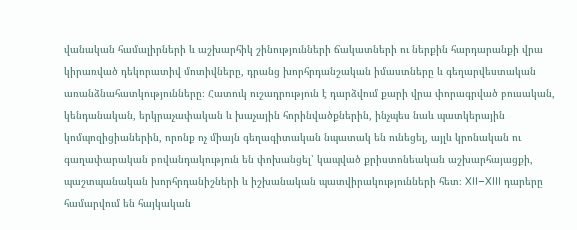վանական համալիրների և աշխարհիկ շինությունների ճակատների ու ներքին հարդարանքի վրա կիրառված դեկորատիվ մոտիվները, դրանց խորհրդանշական իմաստները և գեղարվեստական առանձնահատկությունները։ Հատուկ ուշադրություն է դարձվում քարի վրա փորագրված բուսական, կենդանական, երկրաչափական և խաչային հորինվածքներին, ինչպես նաև պատկերային կոմպոզիցիաներին, որոնք ոչ միայն գեղագիտական նպատակ են ունեցել, այլև կրոնական ու գաղափարական բովանդակություն են փոխանցել՝ կապված քրիստոնեական աշխարհայացքի, պաշտպանական խորհրդանիշների և իշխանական պատվիրակությունների հետ։ XII–XIII դարերը համարվում են հայկական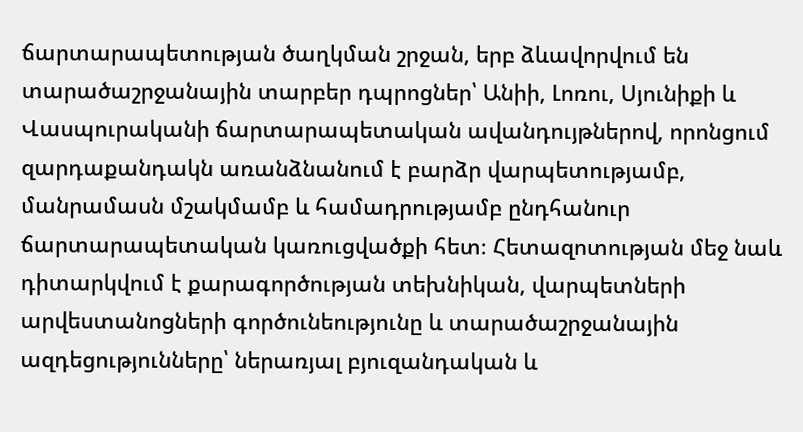ճարտարապետության ծաղկման շրջան, երբ ձևավորվում են տարածաշրջանային տարբեր դպրոցներ՝ Անիի, Լոռու, Սյունիքի և Վասպուրականի ճարտարապետական ավանդույթներով, որոնցում զարդաքանդակն առանձնանում է բարձր վարպետությամբ, մանրամասն մշակմամբ և համադրությամբ ընդհանուր ճարտարապետական կառուցվածքի հետ։ Հետազոտության մեջ նաև դիտարկվում է քարագործության տեխնիկան, վարպետների արվեստանոցների գործունեությունը և տարածաշրջանային ազդեցությունները՝ ներառյալ բյուզանդական և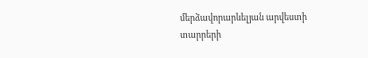մերձավորարևելյան արվեստի տարրերի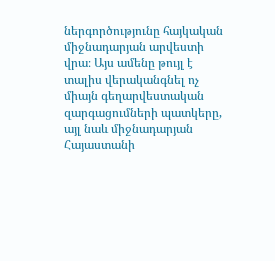ներգործությունը հայկական միջնադարյան արվեստի վրա։ Այս ամենը թույլ է տալիս վերականգնել ոչ միայն գեղարվեստական զարգացումների պատկերը, այլ նաև միջնադարյան Հայաստանի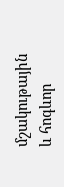մշակութային և հոգևոր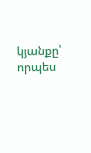կյանքը՝ որպես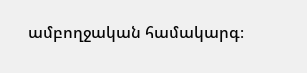ամբողջական համակարգ։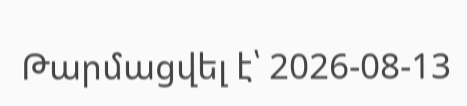Թարմացվել է՝ 2026-08-13